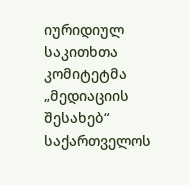იურიდიულ საკითხთა კომიტეტმა „მედიაციის შესახებ“ საქართველოს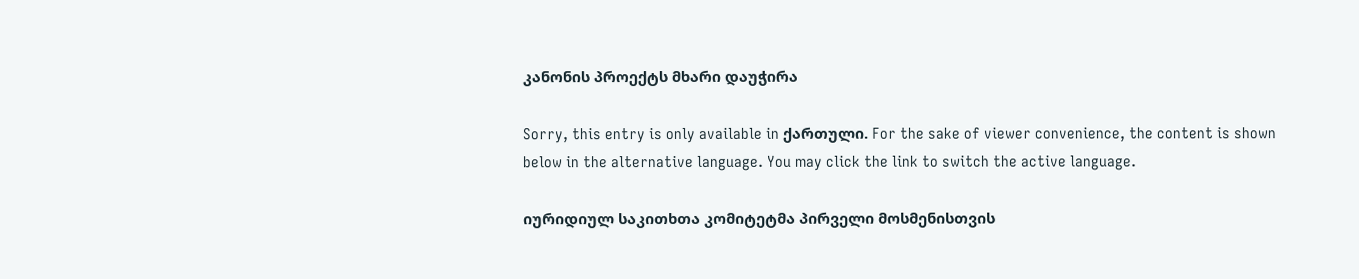კანონის პროექტს მხარი დაუჭირა

Sorry, this entry is only available in ქართული. For the sake of viewer convenience, the content is shown below in the alternative language. You may click the link to switch the active language.

იურიდიულ საკითხთა კომიტეტმა პირველი მოსმენისთვის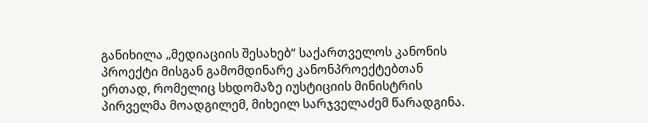განიხილა „მედიაციის შესახებ“ საქართველოს კანონის პროექტი მისგან გამომდინარე კანონპროექტებთან ერთად, რომელიც სხდომაზე იუსტიციის მინისტრის პირველმა მოადგილემ, მიხეილ სარჯველაძემ წარადგინა.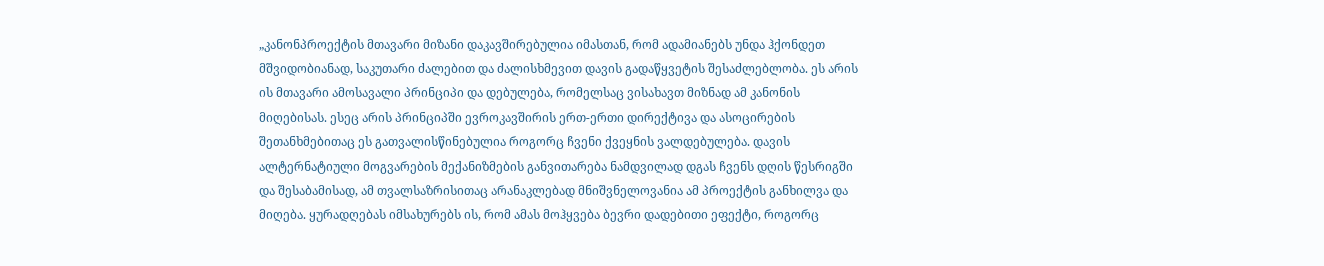„კანონპროექტის მთავარი მიზანი დაკავშირებულია იმასთან, რომ ადამიანებს უნდა ჰქონდეთ მშვიდობიანად, საკუთარი ძალებით და ძალისხმევით დავის გადაწყვეტის შესაძლებლობა. ეს არის ის მთავარი ამოსავალი პრინციპი და დებულება, რომელსაც ვისახავთ მიზნად ამ კანონის მიღებისას. ესეც არის პრინციპში ევროკავშირის ერთ-ერთი დირექტივა და ასოცირების შეთანხმებითაც ეს გათვალისწინებულია როგორც ჩვენი ქვეყნის ვალდებულება. დავის ალტერნატიული მოგვარების მექანიზმების განვითარება ნამდვილად დგას ჩვენს დღის წესრიგში და შესაბამისად, ამ თვალსაზრისითაც არანაკლებად მნიშვნელოვანია ამ პროექტის განხილვა და მიღება. ყურადღებას იმსახურებს ის, რომ ამას მოჰყვება ბევრი დადებითი ეფექტი, როგორც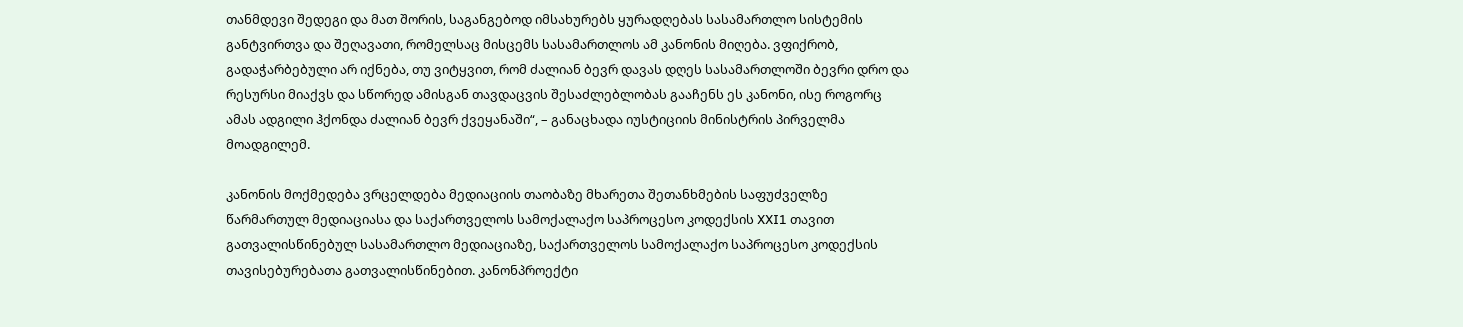თანმდევი შედეგი და მათ შორის, საგანგებოდ იმსახურებს ყურადღებას სასამართლო სისტემის განტვირთვა და შეღავათი, რომელსაც მისცემს სასამართლოს ამ კანონის მიღება. ვფიქრობ, გადაჭარბებული არ იქნება, თუ ვიტყვით, რომ ძალიან ბევრ დავას დღეს სასამართლოში ბევრი დრო და რესურსი მიაქვს და სწორედ ამისგან თავდაცვის შესაძლებლობას გააჩენს ეს კანონი, ისე როგორც ამას ადგილი ჰქონდა ძალიან ბევრ ქვეყანაში“, – განაცხადა იუსტიციის მინისტრის პირველმა მოადგილემ.

კანონის მოქმედება ვრცელდება მედიაციის თაობაზე მხარეთა შეთანხმების საფუძველზე წარმართულ მედიაციასა და საქართველოს სამოქალაქო საპროცესო კოდექსის XXI1 თავით გათვალისწინებულ სასამართლო მედიაციაზე, საქართველოს სამოქალაქო საპროცესო კოდექსის თავისებურებათა გათვალისწინებით. კანონპროექტი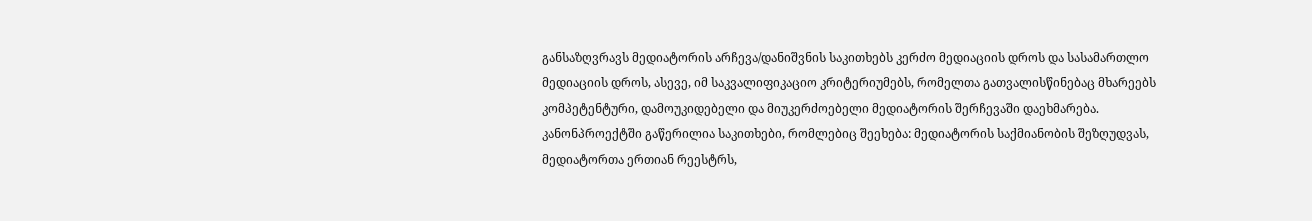განსაზღვრავს მედიატორის არჩევა/დანიშვნის საკითხებს კერძო მედიაციის დროს და სასამართლო მედიაციის დროს, ასევე, იმ საკვალიფიკაციო კრიტერიუმებს, რომელთა გათვალისწინებაც მხარეებს კომპეტენტური, დამოუკიდებელი და მიუკერძოებელი მედიატორის შერჩევაში დაეხმარება. კანონპროექტში გაწერილია საკითხები, რომლებიც შეეხება: მედიატორის საქმიანობის შეზღუდვას, მედიატორთა ერთიან რეესტრს,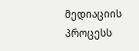მედიაციის პროცესს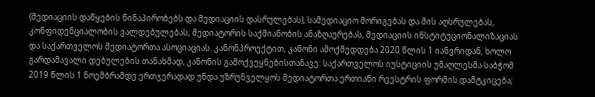(მედიაციის დაწყების წინაპირობებს და მედიაციის დასრულებას), სამედიაციო მორიგებას და მის აღსრულებას, კონფიდენციალობის ვალდებულებას, მედიატორის საქმიანობის ანაზღაურებას, მედიაციის ინსტიტუციონალიზაციას და საქართველოს მედიატორთა ასოციაციას. კანონპროექტით, კანონი ამოქმედდება 2020 წლის 1 იანვრიდან, ხოლო გარდამავალი დებულების თანახმად, კანონის გამოქვეყნებისთანავე: საქართველოს იუსტიციის უმაღლესმა საბჭომ 2019 წლის 1 ნოემბრამდე ერთჯერადად უნდა უზრუნველყოს მედიატორთა ერთიანი რეესტრის ფორმის დამტკიცება;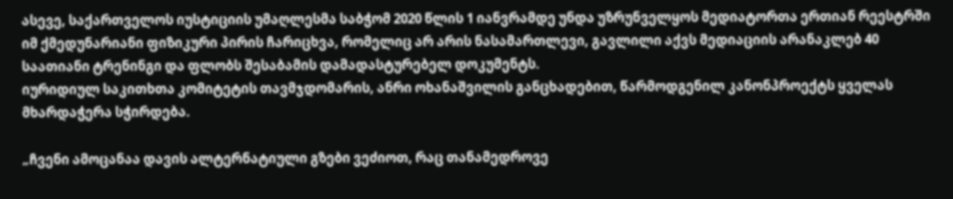ასევე, საქართველოს იუსტიციის უმაღლესმა საბჭომ 2020 წლის 1 იანვრამდე უნდა უზრუნველყოს მედიატორთა ერთიან რეესტრში იმ ქმედუნარიანი ფიზიკური პირის ჩარიცხვა, რომელიც არ არის ნასამართლევი, გავლილი აქვს მედიაციის არანაკლებ 40 საათიანი ტრენინგი და ფლობს შესაბამის დამადასტურებელ დოკუმენტს.
იურიდიულ საკითხთა კომიტეტის თავმჯდომარის, ანრი ოხანაშვილის განცხადებით, წარმოდგენილ კანონპროექტს ყველას მხარდაჭერა სჭირდება.

„ჩვენი ამოცანაა დავის ალტერნატიული გზები ვეძიოთ, რაც თანამედროვე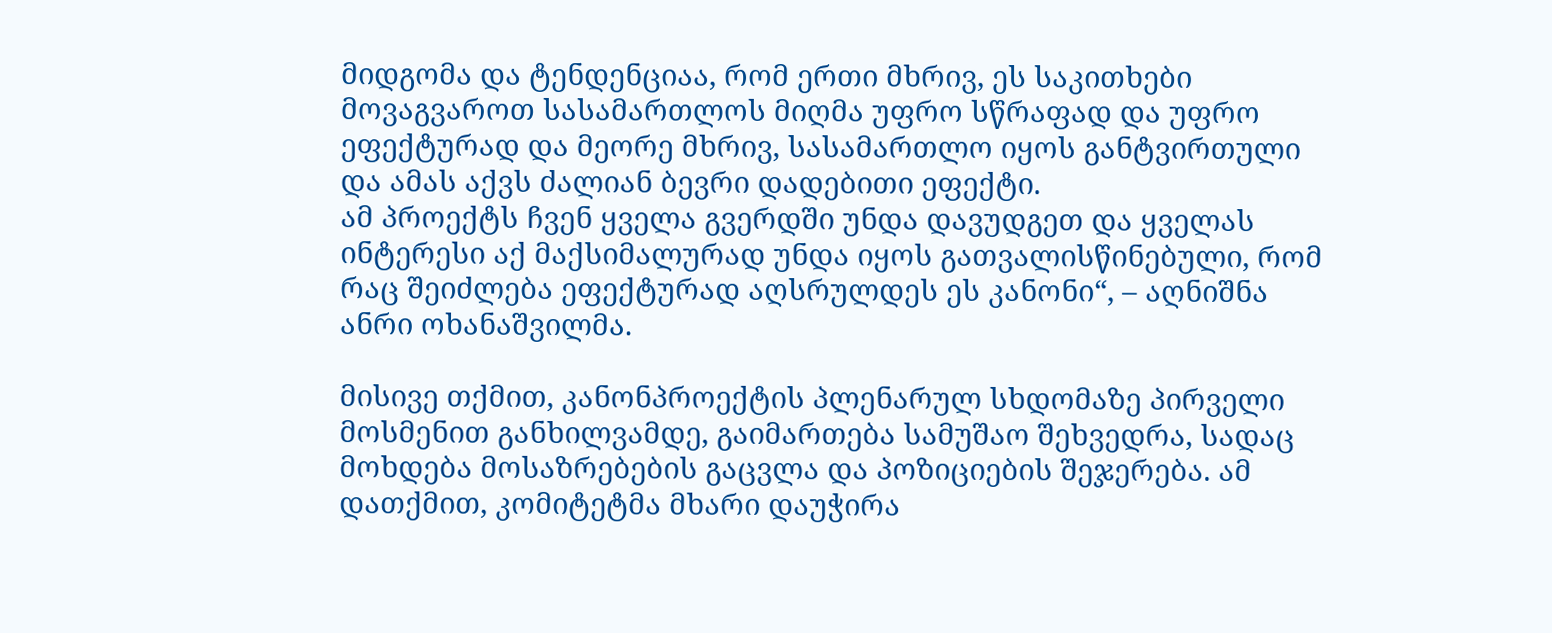მიდგომა და ტენდენციაა, რომ ერთი მხრივ, ეს საკითხები მოვაგვაროთ სასამართლოს მიღმა უფრო სწრაფად და უფრო ეფექტურად და მეორე მხრივ, სასამართლო იყოს განტვირთული და ამას აქვს ძალიან ბევრი დადებითი ეფექტი.
ამ პროექტს ჩვენ ყველა გვერდში უნდა დავუდგეთ და ყველას ინტერესი აქ მაქსიმალურად უნდა იყოს გათვალისწინებული, რომ რაც შეიძლება ეფექტურად აღსრულდეს ეს კანონი“, – აღნიშნა ანრი ოხანაშვილმა.

მისივე თქმით, კანონპროექტის პლენარულ სხდომაზე პირველი მოსმენით განხილვამდე, გაიმართება სამუშაო შეხვედრა, სადაც მოხდება მოსაზრებების გაცვლა და პოზიციების შეჯერება. ამ დათქმით, კომიტეტმა მხარი დაუჭირა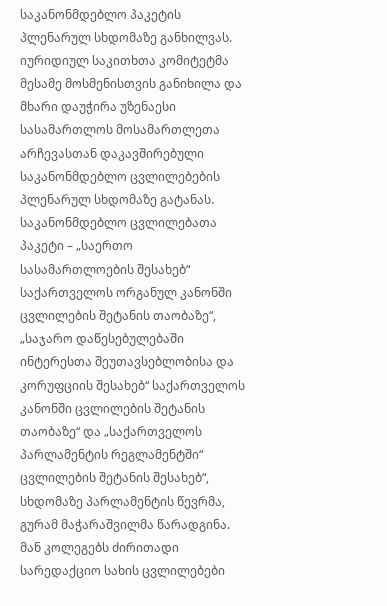საკანონმდებლო პაკეტის პლენარულ სხდომაზე განხილვას. იურიდიულ საკითხთა კომიტეტმა მესამე მოსმენისთვის განიხილა და მხარი დაუჭირა უზენაესი სასამართლოს მოსამართლეთა არჩევასთან დაკავშირებული საკანონმდებლო ცვლილებების პლენარულ სხდომაზე გატანას.
საკანონმდებლო ცვლილებათა პაკეტი – „საერთო სასამართლოების შესახებ“ საქართველოს ორგანულ კანონში ცვლილების შეტანის თაობაზე“, „საჯარო დაწესებულებაში ინტერესთა შეუთავსებლობისა და კორუფციის შესახებ“ საქართველოს კანონში ცვლილების შეტანის თაობაზე“ და „საქართველოს პარლამენტის რეგლამენტში“ ცვლილების შეტანის შესახებ“, სხდომაზე პარლამენტის წევრმა, გურამ მაჭარაშვილმა წარადგინა. მან კოლეგებს ძირითადი სარედაქციო სახის ცვლილებები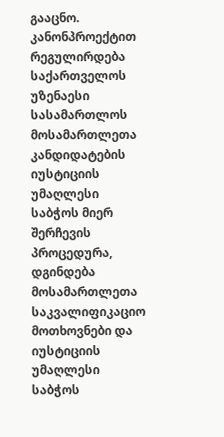გააცნო.
კანონპროექტით რეგულირდება საქართველოს უზენაესი სასამართლოს მოსამართლეთა კანდიდატების იუსტიციის უმაღლესი საბჭოს მიერ შერჩევის პროცედურა, დგინდება მოსამართლეთა საკვალიფიკაციო მოთხოვნები და იუსტიციის უმაღლესი საბჭოს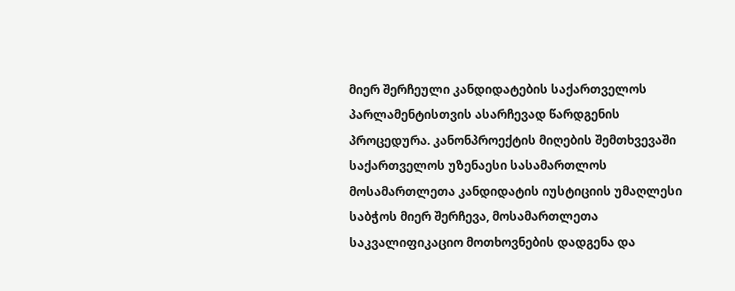მიერ შერჩეული კანდიდატების საქართველოს პარლამენტისთვის ასარჩევად წარდგენის პროცედურა. კანონპროექტის მიღების შემთხვევაში საქართველოს უზენაესი სასამართლოს მოსამართლეთა კანდიდატის იუსტიციის უმაღლესი საბჭოს მიერ შერჩევა, მოსამართლეთა საკვალიფიკაციო მოთხოვნების დადგენა და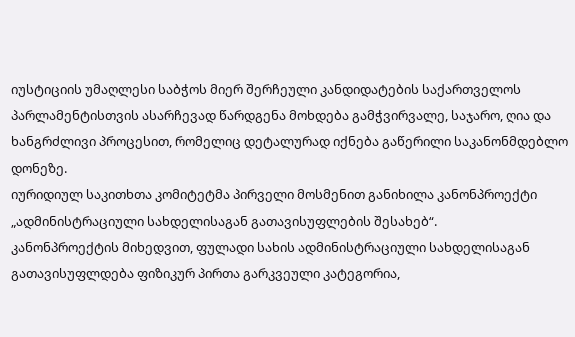იუსტიციის უმაღლესი საბჭოს მიერ შერჩეული კანდიდატების საქართველოს პარლამენტისთვის ასარჩევად წარდგენა მოხდება გამჭვირვალე, საჯარო, ღია და ხანგრძლივი პროცესით, რომელიც დეტალურად იქნება გაწერილი საკანონმდებლო დონეზე.
იურიდიულ საკითხთა კომიტეტმა პირველი მოსმენით განიხილა კანონპროექტი „ადმინისტრაციული სახდელისაგან გათავისუფლების შესახებ“.
კანონპროექტის მიხედვით, ფულადი სახის ადმინისტრაციული სახდელისაგან გათავისუფლდება ფიზიკურ პირთა გარკვეული კატეგორია,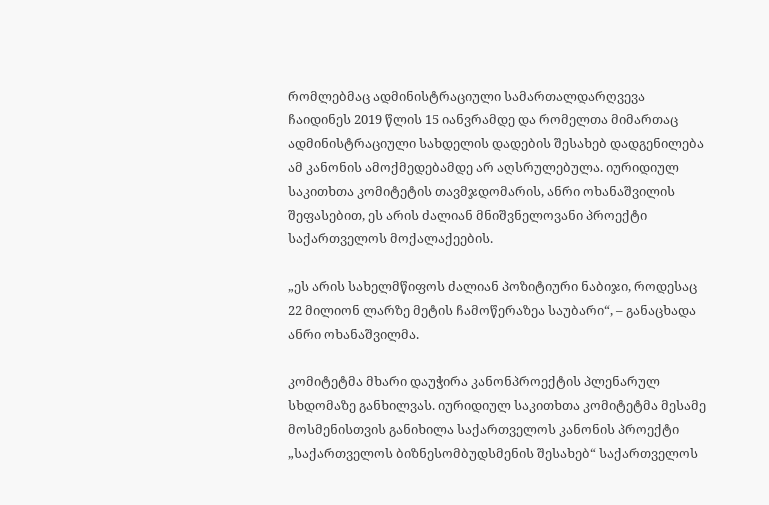რომლებმაც ადმინისტრაციული სამართალდარღვევა ჩაიდინეს 2019 წლის 15 იანვრამდე და რომელთა მიმართაც ადმინისტრაციული სახდელის დადების შესახებ დადგენილება ამ კანონის ამოქმედებამდე არ აღსრულებულა. იურიდიულ საკითხთა კომიტეტის თავმჯდომარის, ანრი ოხანაშვილის შეფასებით, ეს არის ძალიან მნიშვნელოვანი პროექტი საქართველოს მოქალაქეების.

„ეს არის სახელმწიფოს ძალიან პოზიტიური ნაბიჯი, როდესაც 22 მილიონ ლარზე მეტის ჩამოწერაზეა საუბარი“, – განაცხადა ანრი ოხანაშვილმა.

კომიტეტმა მხარი დაუჭირა კანონპროექტის პლენარულ სხდომაზე განხილვას. იურიდიულ საკითხთა კომიტეტმა მესამე მოსმენისთვის განიხილა საქართველოს კანონის პროექტი „საქართველოს ბიზნესომბუდსმენის შესახებ“ საქართველოს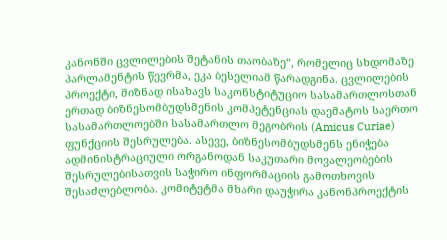კანონში ცვლილების შეტანის თაობაზე“, რომელიც სხდომაზე პარლამენტის წევრმა, ეკა ბესელიამ წარადგინა. ცვლილების პროექტი, მიზნად ისახავს საკონსტიტუციო სასამართლოსთან ერთად ბიზნესომბუდსმენის კომპეტენციას დაემატოს საერთო სასამართლოებში სასამართლო მეგობრის (Amicus Curiae) ფუნქციის შესრულება. ასევე, ბიზნესომბუდსმენს ენიჭება ადმინისტრაციული ორგანოდან საკუთარი მოვალეობების შესრულებისათვის საჭირო ინფორმაციის გამოთხოვის შესაძლებლობა. კომიტეტმა მხარი დაუჭირა კანონპროექტის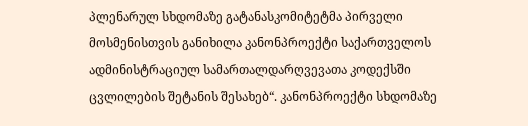პლენარულ სხდომაზე გატანასკომიტეტმა პირველი მოსმენისთვის განიხილა კანონპროექტი საქართველოს ადმინისტრაციულ სამართალდარღვევათა კოდექსში ცვლილების შეტანის შესახებ“. კანონპროექტი სხდომაზე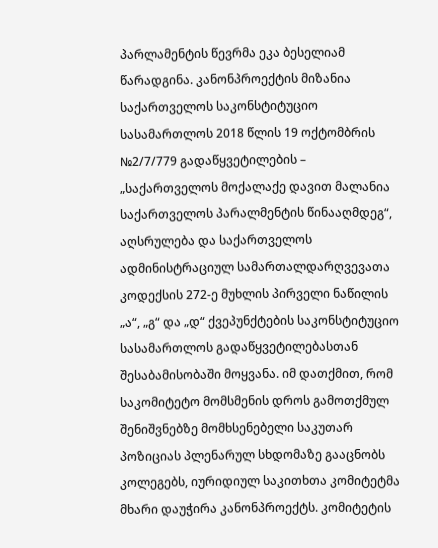პარლამენტის წევრმა ეკა ბესელიამ წარადგინა. კანონპროექტის მიზანია საქართველოს საკონსტიტუციო სასამართლოს 2018 წლის 19 ოქტომბრის №2/7/779 გადაწყვეტილების – „საქართველოს მოქალაქე დავით მალანია საქართველოს პარალმენტის წინააღმდეგ“, აღსრულება და საქართველოს ადმინისტრაციულ სამართალდარღვევათა კოდექსის 272-ე მუხლის პირველი ნაწილის „ა“, „გ“ და „დ“ ქვეპუნქტების საკონსტიტუციო სასამართლოს გადაწყვეტილებასთან შესაბამისობაში მოყვანა. იმ დათქმით, რომ საკომიტეტო მომსმენის დროს გამოთქმულ შენიშვნებზე მომხსენებელი საკუთარ პოზიციას პლენარულ სხდომაზე გააცნობს კოლეგებს, იურიდიულ საკითხთა კომიტეტმა მხარი დაუჭირა კანონპროექტს. კომიტეტის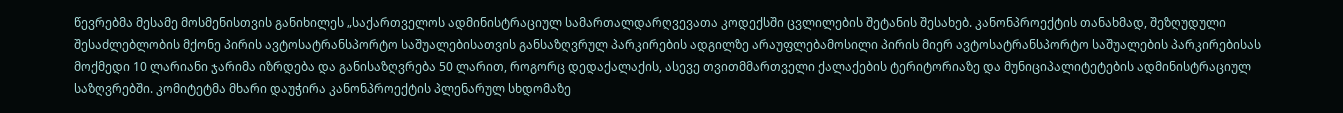წევრებმა მესამე მოსმენისთვის განიხილეს „საქართველოს ადმინისტრაციულ სამართალდარღვევათა კოდექსში ცვლილების შეტანის შესახებ. კანონპროექტის თანახმად, შეზღუდული შესაძლებლობის მქონე პირის ავტოსატრანსპორტო საშუალებისათვის განსაზღვრულ პარკირების ადგილზე არაუფლებამოსილი პირის მიერ ავტოსატრანსპორტო საშუალების პარკირებისას მოქმედი 10 ლარიანი ჯარიმა იზრდება და განისაზღვრება 50 ლარით, როგორც დედაქალაქის, ასევე თვითმმართველი ქალაქების ტერიტორიაზე და მუნიციპალიტეტების ადმინისტრაციულ საზღვრებში. კომიტეტმა მხარი დაუჭირა კანონპროექტის პლენარულ სხდომაზე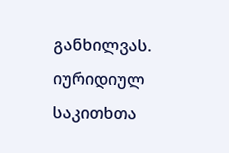განხილვას.
იურიდიულ საკითხთა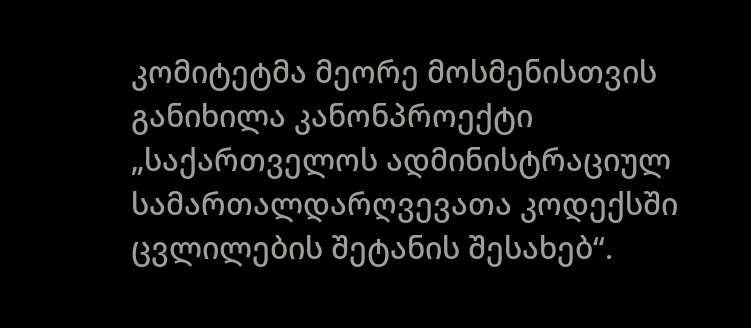კომიტეტმა მეორე მოსმენისთვის განიხილა კანონპროექტი „საქართველოს ადმინისტრაციულ სამართალდარღვევათა კოდექსში ცვლილების შეტანის შესახებ“.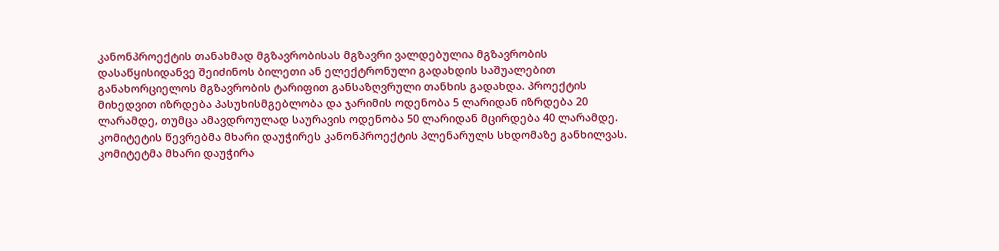კანონპროექტის თანახმად მგზავრობისას მგზავრი ვალდებულია მგზავრობის დასაწყისიდანვე შეიძინოს ბილეთი ან ელექტრონული გადახდის საშუალებით განახორციელოს მგზავრობის ტარიფით განსაზღვრული თანხის გადახდა. პროექტის მიხედვით იზრდება პასუხისმგებლობა და ჯარიმის ოდენობა 5 ლარიდან იზრდება 20 ლარამდე, თუმცა ამავდროულად საურავის ოდენობა 50 ლარიდან მცირდება 40 ლარამდე. კომიტეტის წევრებმა მხარი დაუჭირეს კანონპროექტის პლენარულს სხდომაზე განხილვას. კომიტეტმა მხარი დაუჭირა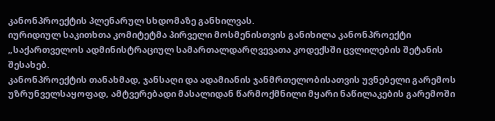კანონპროექტის პლენარულ სხდომაზე განხილვას.
იურიდიულ საკითხთა კომიტეტმა პირველი მოსმენისთვის განიხილა კანონპროექტი „საქართველოს ადმინისტრაციულ სამართალდარღვევათა კოდექსში ცვლილების შეტანის შესახებ.
კანონპროექტის თანახმად, ჯანსაღი და ადამიანის ჯანმრთელობისათვის უვნებელი გარემოს უზრუნველსაყოფად, ამტვერებადი მასალიდან წარმოქმნილი მყარი ნაწილაკების გარემოში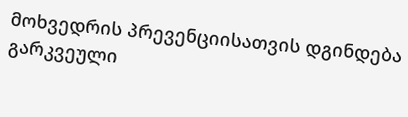მოხვედრის პრევენციისათვის დგინდება გარკვეული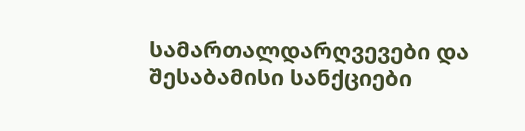სამართალდარღვევები და შესაბამისი სანქციები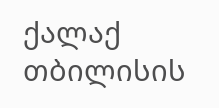ქალაქ თბილისის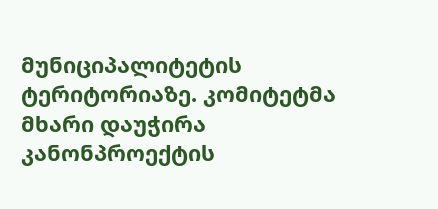მუნიციპალიტეტის ტერიტორიაზე. კომიტეტმა მხარი დაუჭირა კანონპროექტის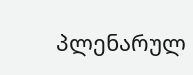პლენარულ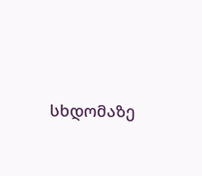სხდომაზე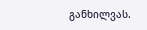განხილვას.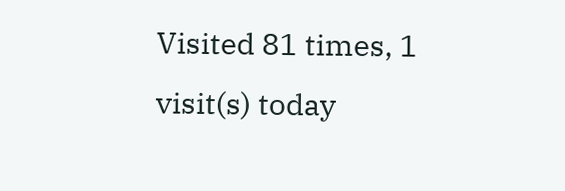Visited 81 times, 1 visit(s) today